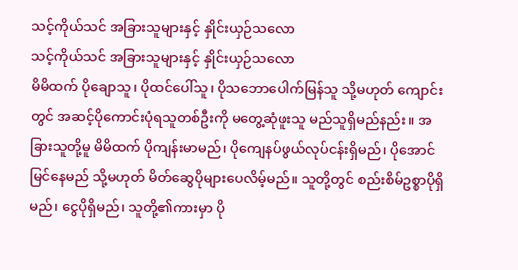သင့်ကိုယ်သင် အခြားသူများနှင့် နှိုင်းယှဉ်သလော
သင့်ကိုယ်သင် အခြားသူများနှင့် နှိုင်းယှဉ်သလော
မိမိထက် ပိုချောသူ၊ ပိုထင်ပေါ်သူ၊ ပိုသဘောပေါက်မြန်သူ သို့မဟုတ် ကျောင်းတွင် အဆင့်ပိုကောင်းပုံရသူတစ်ဦးကို မတွေ့ဆုံဖူးသူ မည်သူရှိမည်နည်း။ အခြားသူတို့မူ မိမိထက် ပိုကျန်းမာမည်၊ ပိုကျေနပ်ဖွယ်လုပ်ငန်းရှိမည်၊ ပိုအောင်မြင်နေမည် သို့မဟုတ် မိတ်ဆွေပိုများပေလိမ့်မည်။ သူတို့တွင် စည်းစိမ်ဥစ္စာပိုရှိမည်၊ ငွေပိုရှိမည်၊ သူတို့၏ကားမှာ ပို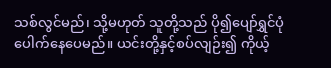သစ်လွင်မည်၊ သို့မဟုတ် သူတို့သည် ပို၍ပျော်ရွှင်ပုံပေါက်နေပေမည်။ ယင်းတို့နှင့်စပ်လျဉ်း၍ ကိုယ့်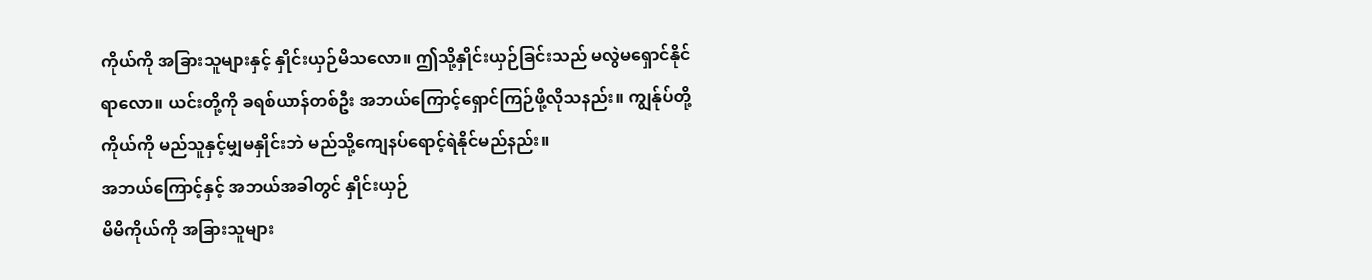ကိုယ်ကို အခြားသူများနှင့် နှိုင်းယှဉ်မိသလော။ ဤသို့နှိုင်းယှဉ်ခြင်းသည် မလွဲမရှောင်နိုင်ရာလော။ ယင်းတို့ကို ခရစ်ယာန်တစ်ဦး အဘယ်ကြောင့်ရှောင်ကြဉ်ဖို့လိုသနည်း။ ကျွန်ုပ်တို့ကိုယ်ကို မည်သူနှင့်မျှမနှိုင်းဘဲ မည်သို့ကျေနပ်ရောင့်ရဲနိုင်မည်နည်း။
အဘယ်ကြောင့်နှင့် အဘယ်အခါတွင် နှိုင်းယှဉ်
မိမိကိုယ်ကို အခြားသူများ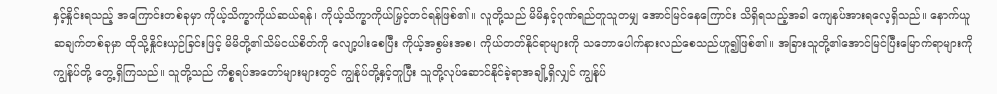နှင့်နှိုင်းရသည့် အကြောင်းတစ်ခုမှာ ကိုယ့်သိက္ခာကိုယ်ဆယ်ရန်၊ ကိုယ့်သိက္ခာကိုယ်မြှင့်တင်ရန်ဖြစ်၏။ လူတို့သည် မိမိနှင့်ဂုဏ်ရည်တူသူတမျှ အောင်မြင်နေကြောင်း သိရှိရသည့်အခါ ကျေနပ်အားရလေ့ရှိသည်။ နောက်ယူဆချက်တစ်ခုမှာ ထိုသို့နှိုင်းယှဉ်ခြင်းဖြင့် မိမိတို့၏သိမ်ငယ်စိတ်ကို လျော့ပါးစေပြီး ကိုယ့်အစွမ်းအစ၊ ကိုယ်တတ်နိုင်ရာများကို သဘောပေါက်နားလည်စေသည်ဟူ၍ဖြစ်၏။ အခြားသူတို့၏အောင်မြင်ပြီးမြောက်ရာများကို ကျွန်ုပ်တို့ တွေ့ရှိကြသည်။ သူတို့သည် ကိစ္စရပ်အတော်များများတွင် ကျွန်ုပ်တို့နှင့်တူပြီး သူတို့လုပ်ဆောင်နိုင်ခဲ့ရာအချို့ရှိလျှင် ကျွန်ုပ်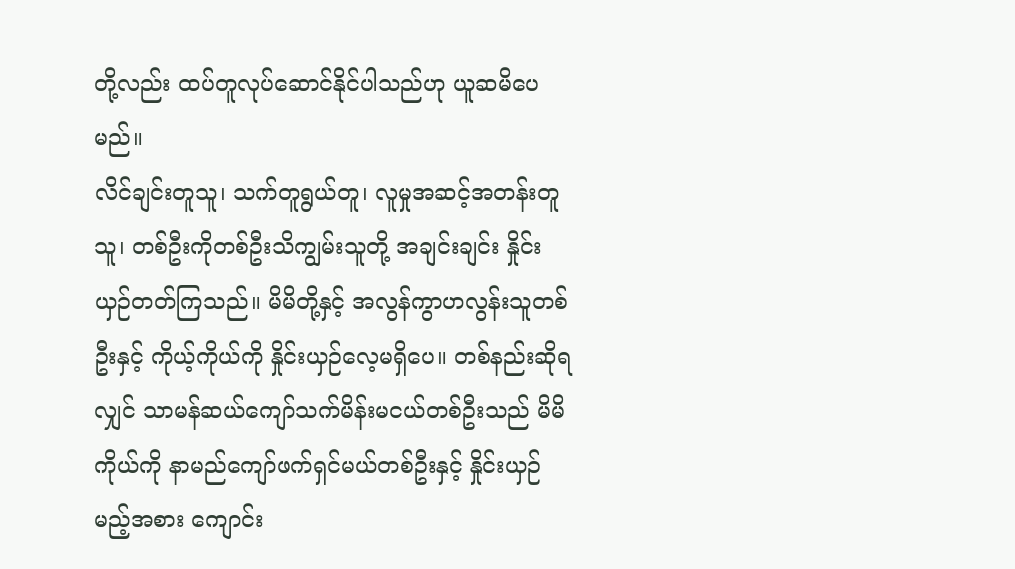တို့လည်း ထပ်တူလုပ်ဆောင်နိုင်ပါသည်ဟု ယူဆမိပေမည်။
လိင်ချင်းတူသူ၊ သက်တူရွယ်တူ၊ လူမှုအဆင့်အတန်းတူသူ၊ တစ်ဦးကိုတစ်ဦးသိကျွမ်းသူတို့ အချင်းချင်း နှိုင်းယှဉ်တတ်ကြသည်။ မိမိတို့နှင့် အလွန်ကွာဟလွန်းသူတစ်ဦးနှင့် ကိုယ့်ကိုယ်ကို နှိုင်းယှဉ်လေ့မရှိပေ။ တစ်နည်းဆိုရလျှင် သာမန်ဆယ်ကျော်သက်မိန်းမငယ်တစ်ဦးသည် မိမိကိုယ်ကို နာမည်ကျော်ဖက်ရှင်မယ်တစ်ဦးနှင့် နှိုင်းယှဉ်မည့်အစား ကျောင်း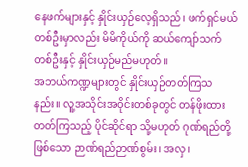နေဖက်များနှင့် နှိုင်းယှဉ်လေ့ရှိသည်၊ ဖက်ရှင်မယ်တစ်ဦးမှာလည်း မိမိကိုယ်ကို ဆယ်ကျော်သက်တစ်ဦးနှင့် နှိုင်းယှဉ်မည်မဟုတ်။
အဘယ်ကဏ္ဍများတွင် နှိုင်းယှဉ်တတ်ကြသနည်း။ လူ့အသိုင်းအဝိုင်းတစ်ခုတွင် တန်ဖိုးထားတတ်ကြသည့် ပိုင်ဆိုင်ရာ သို့မဟုတ် ဂုဏ်ရည်တို့ဖြစ်သော ဉာဏ်ရည်ဉာဏ်စွမ်း၊ အလှ၊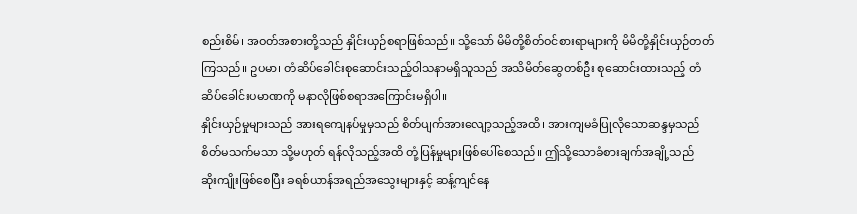စည်းစိမ်၊ အဝတ်အစားတို့သည် နှိုင်းယှဉ်စရာဖြစ်သည်။ သို့သော် မိမိတို့စိတ်ဝင်စားရာများကို မိမိတို့နှိုင်းယှဉ်တတ်ကြသည်။ ဥပမာ၊ တံဆိပ်ခေါင်းစုဆောင်းသည့်ဝါသနာမရှိသူသည် အသိမိတ်ဆွေတစ်ဦး စုဆောင်းထားသည့် တံဆိပ်ခေါင်းပမာဏကို မနာလိုဖြစ်စရာအကြောင်းမရှိပါ။
နှိုင်းယှဉ်မှုများသည် အားရကျေနပ်မှုမှသည် စိတ်ပျက်အားလျော့သည့်အထိ၊ အားကျမခံပြုလိုသောဆန္ဒမှသည် စိတ်မသက်မသာ သို့မဟုတ် ရန်လိုသည့်အထိ တုံ့ပြန်မှုများဖြစ်ပေါ်စေသည်။ ဤသို့သောခံစားချက်အချို့သည်
ဆိုးကျိုးဖြစ်စေပြီး ခရစ်ယာန်အရည်အသွေးများနှင့် ဆန့်ကျင်နေ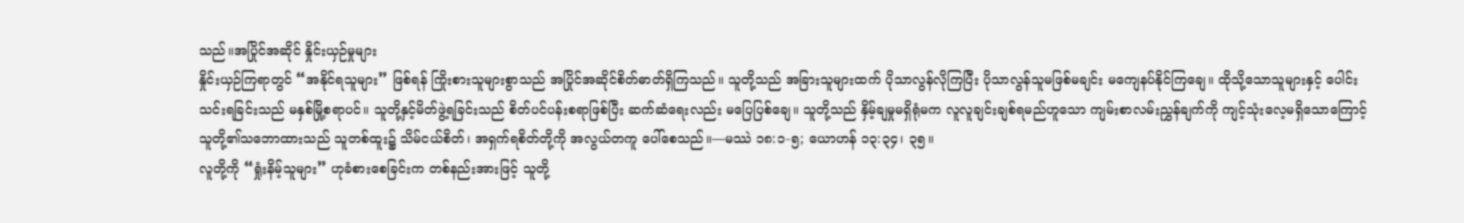သည်။အပြိုင်အဆိုင် နှိုင်းယှဉ်မှုများ
နှိုင်းယှဉ်ကြရာတွင် “အနိုင်ရသူများ” ဖြစ်ရန် ကြိုးစားသူများစွာသည် အပြိုင်အဆိုင်စိတ်ဓာတ်ရှိကြသည်။ သူတို့သည် အခြားသူများထက် ပိုသာလွန်လိုကြပြီး ပိုသာလွန်သူမဖြစ်မချင်း မကျေနပ်နိုင်ကြချေ။ ထိုသို့သောသူများနှင့် ပေါင်းသင်းရခြင်းသည် မနှစ်မြို့စရာပင်။ သူတို့နှင့်မိတ်ဖွဲ့ရခြင်းသည် စိတ်ပင်ပန်းစရာဖြစ်ပြီး ဆက်ဆံရေးလည်း မပြေပြစ်ချေ။ သူတို့သည် နှိမ့်ချမှုမရှိရုံမက လူလူချင်းချစ်ရမည်ဟူသော ကျမ်းစာလမ်းညွှန်ချက်ကို ကျင့်သုံးလေ့မရှိသောကြောင့် သူတို့၏သဘောထားသည် သူတစ်ထူး၌ သိမ်ငယ်စိတ်၊ အရှက်ရစိတ်တို့ကို အလွယ်တကူ ပေါ်စေသည်။—မဿဲ ၁၈:၁-၅; ယောဟန် ၁၃:၃၄၊ ၃၅။
လူတို့ကို “ရှုံးနိမ့်သူများ” ဟုခံစားစေခြင်းက တစ်နည်းအားဖြင့် သူတို့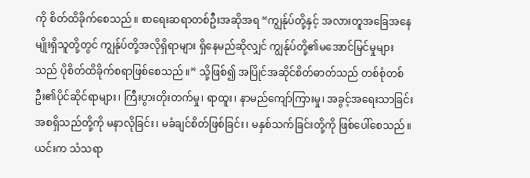ကို စိတ်ထိခိုက်စေသည်။ စာရေးဆရာတစ်ဦးအဆိုအရ “ကျွန်ုပ်တို့နှင့် အလားတူအခြေအနေမျိုးရှိသူတို့တွင် ကျွန်ုပ်တို့အလိုရှိရာများ ရှိနေမည်ဆိုလျှင် ကျွန်ုပ်တို့၏မအောင်မြင်မှုများသည် ပိုစိတ်ထိခိုက်စရာဖြစ်စေသည်။” သို့ဖြစ်၍ အပြိုင်အဆိုင်စိတ်ဓာတ်သည် တစ်စုံတစ်ဦး၏ပိုင်ဆိုင်ရာများ၊ ကြီးပွားတိုးတက်မှု၊ ရာထူး၊ နာမည်ကျော်ကြားမှု၊ အခွင့်အရေးသာခြင်းအစရှိသည်တို့ကို မနာလိုခြင်း၊ မခံချင်စိတ်ဖြစ်ခြင်း၊ မနှစ်သက်ခြင်းတို့ကို ဖြစ်ပေါ်စေသည်။ ယင်းက သံသရာ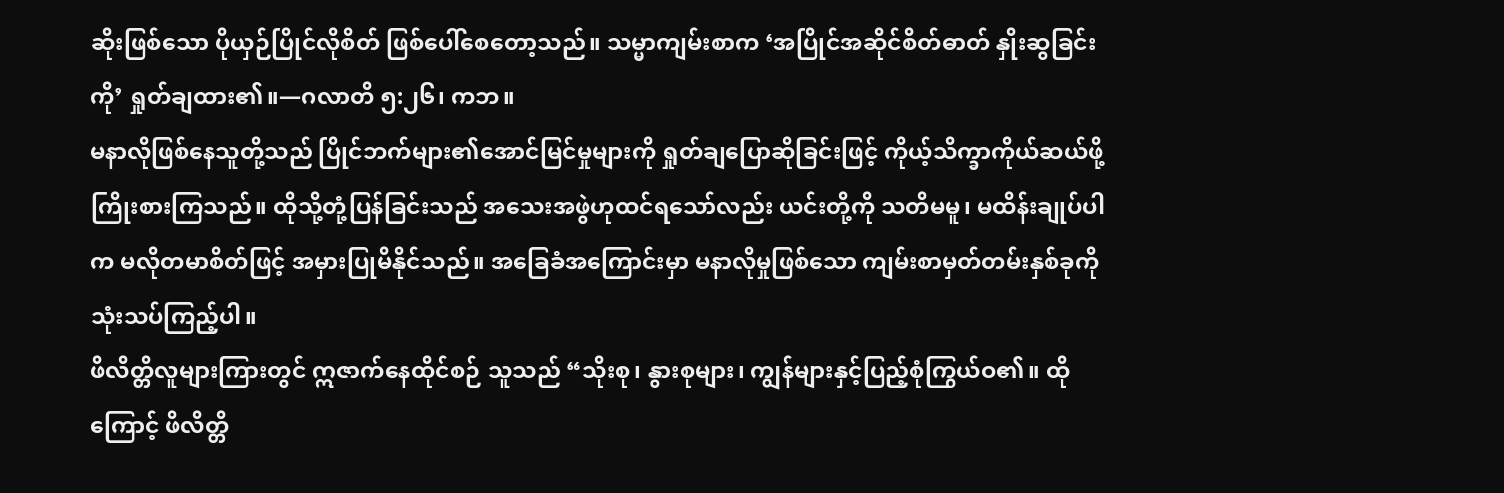ဆိုးဖြစ်သော ပိုယှဉ်ပြိုင်လိုစိတ် ဖြစ်ပေါ်စေတော့သည်။ သမ္မာကျမ်းစာက ‘အပြိုင်အဆိုင်စိတ်ဓာတ် နှိုးဆွခြင်းကို’ ရှုတ်ချထား၏။—ဂလာတိ ၅:၂၆၊ ကဘ။
မနာလိုဖြစ်နေသူတို့သည် ပြိုင်ဘက်များ၏အောင်မြင်မှုများကို ရှုတ်ချပြောဆိုခြင်းဖြင့် ကိုယ့်သိက္ခာကိုယ်ဆယ်ဖို့ ကြိုးစားကြသည်။ ထိုသို့တုံ့ပြန်ခြင်းသည် အသေးအဖွဲဟုထင်ရသော်လည်း ယင်းတို့ကို သတိမမူ၊ မထိန်းချုပ်ပါက မလိုတမာစိတ်ဖြင့် အမှားပြုမိနိုင်သည်။ အခြေခံအကြောင်းမှာ မနာလိုမှုဖြစ်သော ကျမ်းစာမှတ်တမ်းနှစ်ခုကို သုံးသပ်ကြည့်ပါ။
ဖိလိတ္တိလူများကြားတွင် ဣဇာက်နေထိုင်စဉ် သူသည် “သိုးစု၊ နွားစုများ၊ ကျွန်များနှင့်ပြည့်စုံကြွယ်ဝ၏။ ထိုကြောင့် ဖိလိတ္တိ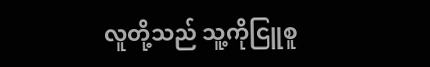လူတို့သည် သူ့ကိုငြူစူ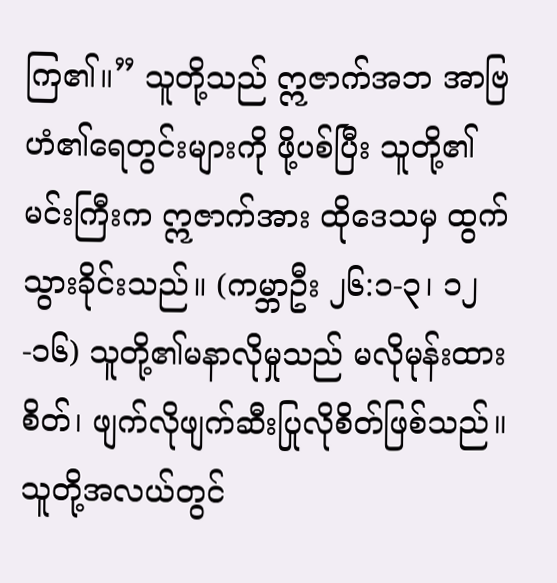ကြ၏။” သူတို့သည် ဣဇာက်အဘ အာဗြဟံ၏ရေတွင်းများကို ဖို့ပစ်ပြီး သူတို့၏မင်းကြီးက ဣဇာက်အား ထိုဒေသမှ ထွက်သွားခိုင်းသည်။ (ကမ္ဘာဦး ၂၆:၁-၃၊ ၁၂-၁၆) သူတို့၏မနာလိုမှုသည် မလိုမုန်းထားစိတ်၊ ဖျက်လိုဖျက်ဆီးပြုလိုစိတ်ဖြစ်သည်။ သူတို့အလယ်တွင်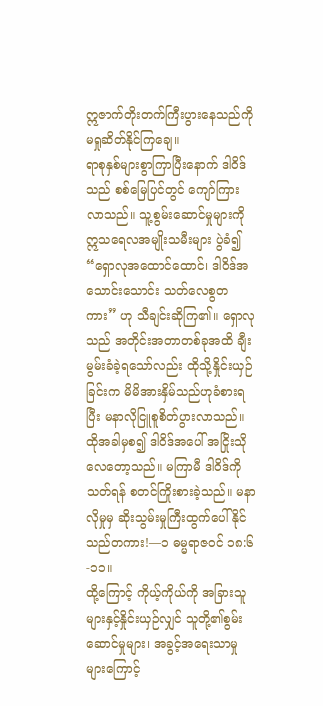ဣဇာက်တိုးတက်ကြီးပွားနေသည်ကို မရှုဆိတ်နိုင်ကြချေ။
ရာစုနှစ်များစွာကြာပြီးနောက် ဒါဝိဒ်သည် စစ်မြေပြင်တွင် ကျော်ကြားလာသည်။ သူ့စွမ်းဆောင်မှုများကို ဣသရေလအမျိုးသမီးများ ပွဲခံ၍ “ရှောလုအထောင်ထောင်၊ ဒါဝိဒ်အသောင်းသောင်း သတ်လေစွတကား” ဟု သီချင်းဆိုကြ၏။ ရှောလုသည် အတိုင်းအတာတစ်ခုအထိ ချီးမွမ်းခံခဲ့ရသော်လည်း ထိုသို့နှိုင်းယှဉ်ခြင်းက မိမိအားနှိမ်သည်ဟုခံစားရပြီး မနာလိုငြူစူစိတ်ပွားလာသည်။ ထိုအခါမှစ၍ ဒါဝိဒ်အပေါ် အငြိုးသိုလေတော့သည်။ မကြာမီ ဒါဝိဒ်ကိုသတ်ရန် စတင်ကြိုးစားခဲ့သည်။ မနာလိုမှုမှ ဆိုးသွမ်းမှုကြီးထွက်ပေါ်နိုင်သည်တကား!—၁ ဓမ္မရာဇဝင် ၁၈:၆-၁၁။
ထို့ကြောင့် ကိုယ့်ကိုယ်ကို အခြားသူများနှင့်နှိုင်းယှဉ်လျှင် သူတို့၏စွမ်းဆောင်မှုများ၊ အခွင့်အရေးသာမှုများကြောင့်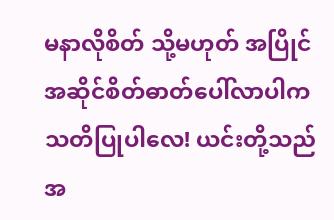မနာလိုစိတ် သို့မဟုတ် အပြိုင်အဆိုင်စိတ်ဓာတ်ပေါ်လာပါက သတိပြုပါလေ! ယင်းတို့သည် အ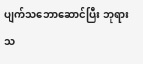ပျက်သဘောဆောင်ပြီး ဘုရားသ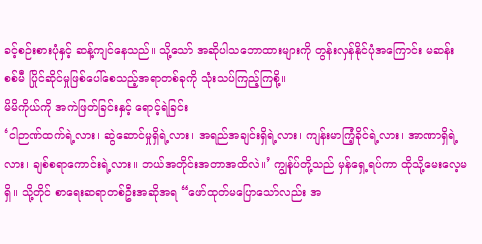ခင့်စဉ်းစားပုံနှင့် ဆန့်ကျင်နေသည်။ သို့သော် အဆိုပါသဘောထားများကို တွန်းလှန်နိုင်ပုံအကြောင်း မဆန်းစစ်မီ ပြိုင်ဆိုင်မှုဖြစ်ပေါ်စေသည့်အရာတစ်ခုကို သုံးသပ်ကြည့်ကြစို့။
မိမိကိုယ်ကို အကဲဖြတ်ခြင်းနှင့် ရောင့်ရဲခြင်း
‘ငါဉာဏ်ထက်ရဲ့လား၊ ဆွဲဆောင်မှုရှိရဲ့လား၊ အရည်အချင်းရှိရဲ့လား၊ ကျန်းမာကြံ့ခိုင်ရဲ့လား၊ အာဏာရှိရဲ့လား၊ ချစ်စရာကောင်းရဲ့လား။ ဘယ်အတိုင်းအတာအထိလဲ။’ ကျွန်ုပ်တို့သည် မှန်ရှေ့ရပ်ကာ ထိုသို့မေးလေ့မရှိ။ သို့တိုင် စာရေးဆရာတစ်ဦးအဆိုအရ “ဖော်ထုတ်မပြောသော်လည်း အ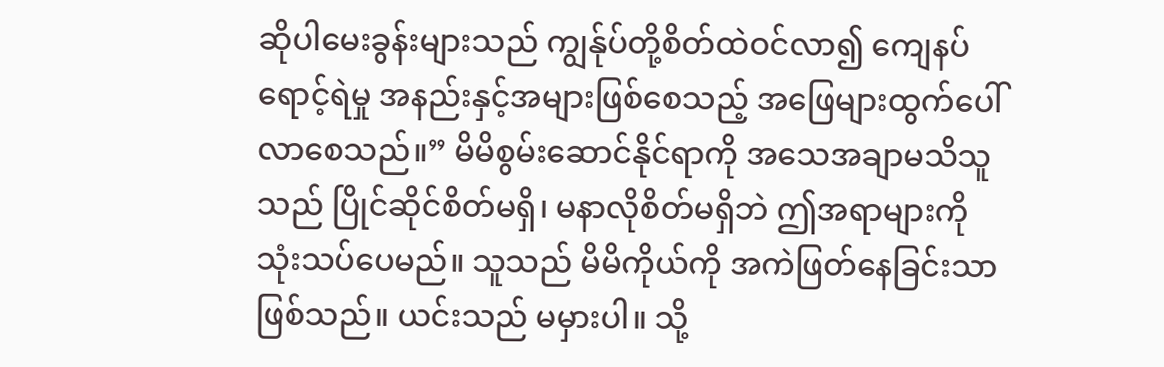ဆိုပါမေးခွန်းများသည် ကျွန်ုပ်တို့စိတ်ထဲဝင်လာ၍ ကျေနပ်ရောင့်ရဲမှု အနည်းနှင့်အများဖြစ်စေသည့် အဖြေများထွက်ပေါ်လာစေသည်။” မိမိစွမ်းဆောင်နိုင်ရာကို အသေအချာမသိသူသည် ပြိုင်ဆိုင်စိတ်မရှိ၊ မနာလိုစိတ်မရှိဘဲ ဤအရာများကို သုံးသပ်ပေမည်။ သူသည် မိမိကိုယ်ကို အကဲဖြတ်နေခြင်းသာဖြစ်သည်။ ယင်းသည် မမှားပါ။ သို့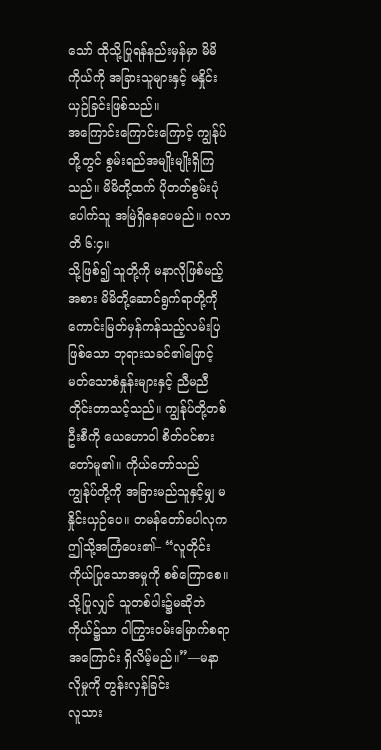သော် ထိုသို့ပြုရန်နည်းမှန်မှာ မိမိကိုယ်ကို အခြားသူများနှင့် မနှိုင်းယှဉ်ခြင်းဖြစ်သည်။
အကြောင်းကြောင်းကြောင့် ကျွန်ုပ်တို့တွင် စွမ်းရည်အမျိုးမျိုးရှိကြသည်။ မိမိတို့ထက် ပိုတတ်စွမ်းပုံပေါက်သူ အမြဲရှိနေပေမည်။ ဂလာတိ ၆:၄။
သို့ဖြစ်၍ သူတို့ကို မနာလိုဖြစ်မည့်အစား မိမိတို့ဆောင်ရွက်ရာတို့ကို ကောင်းမြတ်မှန်ကန်သည့်လမ်းပြဖြစ်သော ဘုရားသခင်၏ဖြောင့်မတ်သောစံနှုန်းများနှင့် ညီမညီတိုင်းတာသင့်သည်။ ကျွန်ုပ်တို့တစ်ဦးစီကို ယေဟောဝါ စိတ်ဝင်စားတော်မူ၏။ ကိုယ်တော်သည် ကျွန်ုပ်တို့ကို အခြားမည်သူနှင့်မျှ မနှိုင်းယှဉ်ပေ။ တမန်တော်ပေါလုက ဤသို့အကြံပေး၏– “လူတိုင်းကိုယ်ပြုသောအမှုကို စစ်ကြောစေ။ သို့ပြုလျှင် သူတစ်ပါး၌မဆိုဘဲ ကိုယ်၌သာ ဝါကြွားဝမ်းမြောက်စရာအကြောင်း ရှိလိမ့်မည်။”—မနာလိုမှုကို တွန်းလှန်ခြင်း
လူသား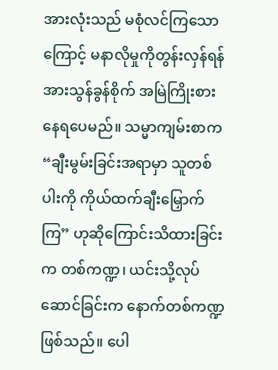အားလုံးသည် မစုံလင်ကြသောကြောင့် မနာလိုမှုကိုတွန်းလှန်ရန် အားသွန်ခွန်စိုက် အမြဲကြိုးစားနေရပေမည်။ သမ္မာကျမ်းစာက “ချီးမွမ်းခြင်းအရာမှာ သူတစ်ပါးကို ကိုယ်ထက်ချီးမြှောက်ကြ” ဟုဆိုကြောင်းသိထားခြင်းက တစ်ကဏ္ဍ၊ ယင်းသို့လုပ်ဆောင်ခြင်းက နောက်တစ်ကဏ္ဍဖြစ်သည်။ ပေါ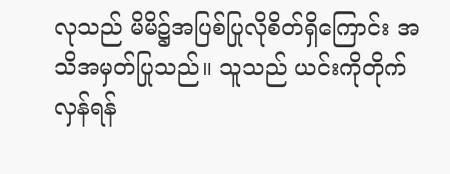လုသည် မိမိ၌အပြစ်ပြုလိုစိတ်ရှိကြောင်း အသိအမှတ်ပြုသည်။ သူသည် ယင်းကိုတိုက်လှန်ရန်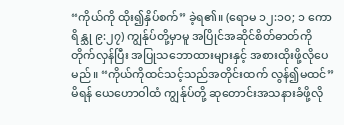“ကိုယ်ကို ထိုး၍နှိပ်စက်” ခဲ့ရ၏။ (ရောမ ၁၂:၁၀; ၁ ကောရိန္သု ၉:၂၇) ကျွန်ုပ်တို့မှာမူ အပြိုင်အဆိုင်စိတ်ဓာတ်ကို တိုက်လှန်ပြီး အပြုသဘောထားများနှင့် အစားထိုးဖို့လိုပေမည်။ “ကိုယ်ကိုထင်သင့်သည်အတိုင်းထက် လွန်၍မထင်” မိရန် ယေဟောဝါထံ ကျွန်ုပ်တို့ ဆုတောင်းအသနားခံဖို့လို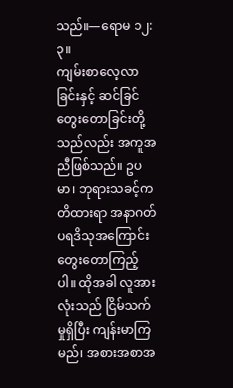သည်။—ရောမ ၁၂:၃။
ကျမ်းစာလေ့လာခြင်းနှင့် ဆင်ခြင်တွေးတောခြင်းတို့သည်လည်း အကူအညီဖြစ်သည်။ ဥပမာ၊ ဘုရားသခင့်ကတိထားရာ အနာဂတ်ပရဒိသုအကြောင်း တွေးတောကြည့်ပါ။ ထိုအခါ လူအားလုံးသည် ငြိမ်သက်မှုရှိပြီး ကျန်းမာကြမည်၊ အစားအစာအ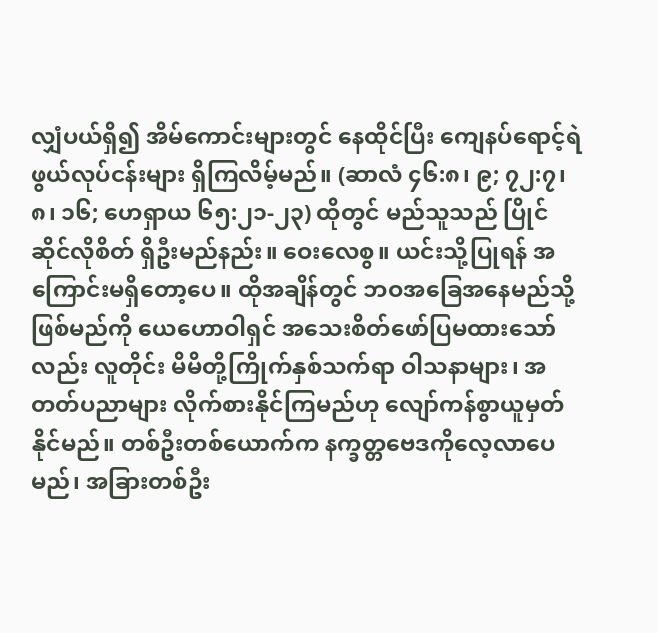လျှံပယ်ရှိ၍ အိမ်ကောင်းများတွင် နေထိုင်ပြီး ကျေနပ်ရောင့်ရဲဖွယ်လုပ်ငန်းများ ရှိကြလိမ့်မည်။ (ဆာလံ ၄၆:၈၊ ၉; ၇၂:၇၊ ၈၊ ၁၆; ဟေရှာယ ၆၅:၂၁-၂၃) ထိုတွင် မည်သူသည် ပြိုင်ဆိုင်လိုစိတ် ရှိဦးမည်နည်း။ ဝေးလေစွ။ ယင်းသို့ပြုရန် အကြောင်းမရှိတော့ပေ။ ထိုအချိန်တွင် ဘဝအခြေအနေမည်သို့ဖြစ်မည်ကို ယေဟောဝါရှင် အသေးစိတ်ဖော်ပြမထားသော်လည်း လူတိုင်း မိမိတို့ကြိုက်နှစ်သက်ရာ ဝါသနာများ၊ အတတ်ပညာများ လိုက်စားနိုင်ကြမည်ဟု လျော်ကန်စွာယူမှတ်နိုင်မည်။ တစ်ဦးတစ်ယောက်က နက္ခတ္တဗေဒကိုလေ့လာပေမည်၊ အခြားတစ်ဦး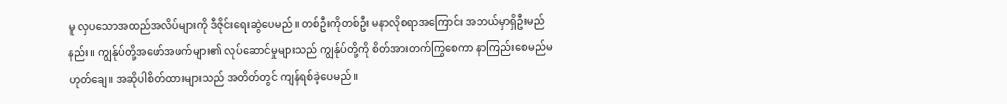မူ လှပသောအထည်အလိပ်များကို ဒီဇိုင်းရေးဆွဲပေမည်။ တစ်ဦးကိုတစ်ဦး မနာလိုစရာအကြောင်း အဘယ်မှာရှိဦးမည်နည်း။ ကျွန်ုပ်တို့အဖော်အဖက်များ၏ လုပ်ဆောင်မှုများသည် ကျွန်ုပ်တို့ကို စိတ်အားတက်ကြွစေကာ နာကြည်းစေမည်မဟုတ်ချေ။ အဆိုပါစိတ်ထားများသည် အတိတ်တွင် ကျန်ရစ်ခဲ့ပေမည်။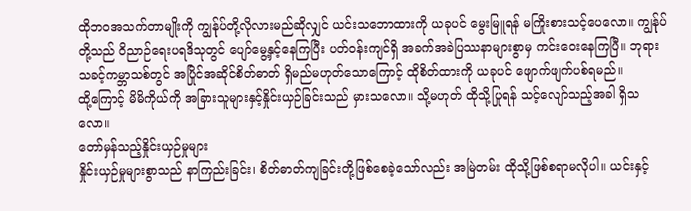ထိုဘဝအသက်တာမျိုးကို ကျွန်ုပ်တို့လိုလားမည်ဆိုလျှင် ယင်းသဘောထားကို ယခုပင် မွေးမြူရန် မကြိုးစားသင့်ပေလော။ ကျွန်ုပ်တို့သည် ဝိညာဉ်ရေးပရဒိသုတွင် ပျော်မွေ့နှင့်နေကြပြီး ပတ်ဝန်းကျင်ရှိ အခက်အခဲပြဿနာများစွာမှ ကင်းဝေးနေကြပြီ။ ဘုရားသခင့်ကမ္ဘာသစ်တွင် အပြိုင်အဆိုင်စိတ်ဓာတ် ရှိမည်မဟုတ်သောကြောင့် ထိုစိတ်ထားကို ယခုပင် ဖျောက်ဖျက်ပစ်ရမည်။
ထို့ကြောင့် မိမိကိုယ်ကို အခြားသူများနှင့်နှိုင်းယှဉ်ခြင်းသည် မှားသလော။ သို့မဟုတ် ထိုသို့ပြုရန် သင့်လျော်သည့်အခါ ရှိသလော။
တော်မှန်သည့်နှိုင်းယှဉ်မှုများ
နှိုင်းယှဉ်မှုများစွာသည် နာကြည်းခြင်း၊ စိတ်ဓာတ်ကျခြင်းတို့ဖြစ်စေခဲ့သော်လည်း အမြဲတမ်း ထိုသို့ဖြစ်စရာမလိုပါ။ ယင်းနှင့်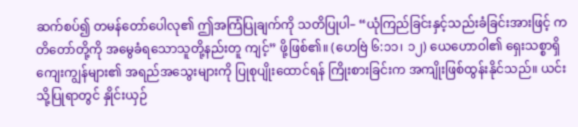ဆက်စပ်၍ တမန်တော်ပေါလု၏ ဤအကြံပြုချက်ကို သတိပြုပါ– “ယုံကြည်ခြင်းနှင့်သည်းခံခြင်းအားဖြင့် ကတိတော်တို့ကို အမွေခံရသောသူတို့နည်းတူ ကျင့်” ဖို့ဖြစ်၏။ (ဟေဗြဲ ၆:၁၁၊ ၁၂) ယေဟောဝါ၏ ရှေးသစ္စာရှိကျေးကျွန်များ၏ အရည်အသွေးများကို ပြုစုပျိုးထောင်ရန် ကြိုးစားခြင်းက အကျိုးဖြစ်ထွန်းနိုင်သည်။ ယင်းသို့ပြုရာတွင် နှိုင်းယှဉ်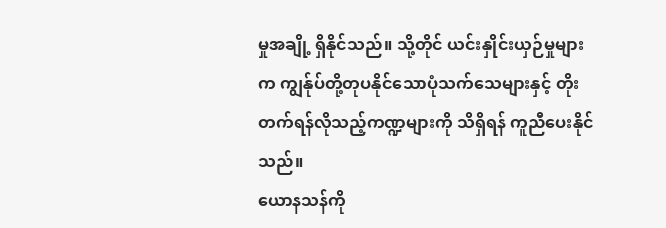မှုအချို့ ရှိနိုင်သည်။ သို့တိုင် ယင်းနှိုင်းယှဉ်မှုများက ကျွန်ုပ်တို့တုပနိုင်သောပုံသက်သေများနှင့် တိုးတက်ရန်လိုသည့်ကဏ္ဍများကို သိရှိရန် ကူညီပေးနိုင်သည်။
ယောနသန်ကို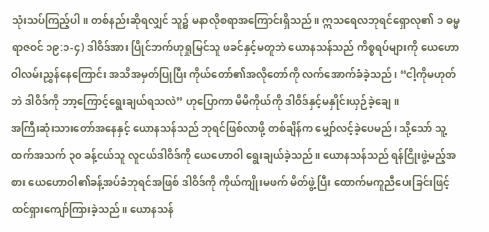သုံးသပ်ကြည့်ပါ။ တစ်နည်းဆိုရလျှင် သူ၌ မနာလိုစရာအကြောင်းရှိသည်။ ဣသရေလဘုရင်ရှောလု၏ ၁ ဓမ္မရာဇဝင် ၁၉:၁-၄) ဒါဝိဒ်အား ပြိုင်ဘက်ဟုရှုမြင်သူ ဖခင်နှင့်မတူဘဲ ယောနသန်သည် ကိစ္စရပ်များကို ယေဟောဝါလမ်းညွှန်နေကြောင်း အသိအမှတ်ပြုပြီး ကိုယ်တော်၏အလိုတော်ကို လက်အောက်ခံခဲ့သည်၊ “ငါ့ကိုမဟုတ်ဘဲ ဒါဝိဒ်ကို ဘာ့ကြောင့်ရွေးချယ်ရသလဲ” ဟုပြောကာ မိမိကိုယ်ကို ဒါဝိဒ်နှင့်မနှိုင်းယှဉ်ခဲ့ချေ။
အကြီးဆုံးသားတော်အနေနှင့် ယောနသန်သည် ဘုရင်ဖြစ်လာဖို့ တစ်ချိန်က မျှော်လင့်ခဲ့ပေမည်၊ သို့သော် သူ့ထက်အသက် ၃၀ ခန့်ငယ်သူ လူငယ်ဒါဝိဒ်ကို ယေဟောဝါ ရွေးချယ်ခဲ့သည်။ ယောနသန်သည် ရန်ငြိုးဖွဲ့မည့်အစား ယေဟောဝါ၏ခန့်အပ်ခံဘုရင်အဖြစ် ဒါဝိဒ်ကို ကိုယ်ကျိုးမဖက် မိတ်ဖွဲ့ပြီး ထောက်မကူညီပေးခြင်းဖြင့် ထင်ရှားကျော်ကြားခဲ့သည်။ ယောနသန်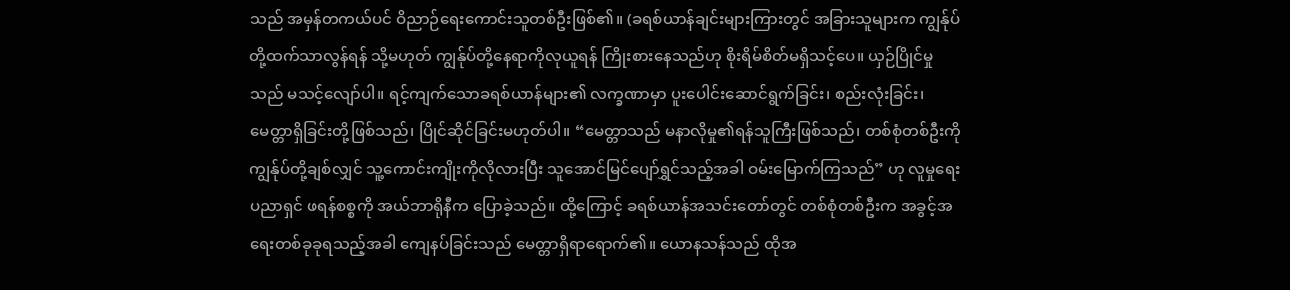သည် အမှန်တကယ်ပင် ဝိညာဉ်ရေးကောင်းသူတစ်ဦးဖြစ်၏။ (ခရစ်ယာန်ချင်းများကြားတွင် အခြားသူများက ကျွန်ုပ်တို့ထက်သာလွန်ရန် သို့မဟုတ် ကျွန်ုပ်တို့နေရာကိုလုယူရန် ကြိုးစားနေသည်ဟု စိုးရိမ်စိတ်မရှိသင့်ပေ။ ယှဉ်ပြိုင်မှုသည် မသင့်လျော်ပါ။ ရင့်ကျက်သောခရစ်ယာန်များ၏ လက္ခဏာမှာ ပူးပေါင်းဆောင်ရွက်ခြင်း၊ စည်းလုံးခြင်း၊ မေတ္တာရှိခြင်းတို့ဖြစ်သည်၊ ပြိုင်ဆိုင်ခြင်းမဟုတ်ပါ။ “မေတ္တာသည် မနာလိုမှု၏ရန်သူကြီးဖြစ်သည်၊ တစ်စုံတစ်ဦးကို ကျွန်ုပ်တို့ချစ်လျှင် သူ့ကောင်းကျိုးကိုလိုလားပြီး သူအောင်မြင်ပျော်ရွှင်သည့်အခါ ဝမ်းမြောက်ကြသည်” ဟု လူမှုရေးပညာရှင် ဖရန်စစ္စကို အယ်ဘာရိုနီက ပြောခဲ့သည်။ ထို့ကြောင့် ခရစ်ယာန်အသင်းတော်တွင် တစ်စုံတစ်ဦးက အခွင့်အရေးတစ်ခုခုရသည့်အခါ ကျေနပ်ခြင်းသည် မေတ္တာရှိရာရောက်၏။ ယောနသန်သည် ထိုအ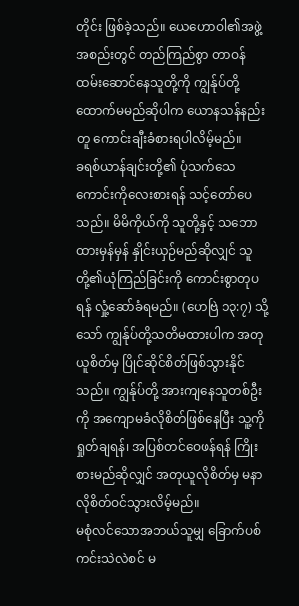တိုင်း ဖြစ်ခဲ့သည်။ ယေဟောဝါ၏အဖွဲ့အစည်းတွင် တည်ကြည်စွာ တာဝန်ထမ်းဆောင်နေသူတို့ကို ကျွန်ုပ်တို့ထောက်မမည်ဆိုပါက ယောနသန်နည်းတူ ကောင်းချီးခံစားရပါလိမ့်မည်။
ခရစ်ယာန်ချင်းတို့၏ ပုံသက်သေကောင်းကိုလေးစားရန် သင့်တော်ပေသည်။ မိမိကိုယ်ကို သူတို့နှင့် သဘောထားမှန်မှန် နှိုင်းယှဉ်မည်ဆိုလျှင် သူတို့၏ယုံကြည်ခြင်းကို ကောင်းစွာတုပရန် လှုံ့ဆော်ခံရမည်။ (ဟေဗြဲ ၁၃:၇) သို့သော် ကျွန်ုပ်တို့သတိမထားပါက အတုယူစိတ်မှ ပြိုင်ဆိုင်စိတ်ဖြစ်သွားနိုင်သည်။ ကျွန်ုပ်တို့ အားကျနေသူတစ်ဦးကို အကျောမခံလိုစိတ်ဖြစ်နေပြီး သူ့ကိုရှုတ်ချရန်၊ အပြစ်တင်ဝေဖန်ရန် ကြိုးစားမည်ဆိုလျှင် အတုယူလိုစိတ်မှ မနာလိုစိတ်ဝင်သွားလိမ့်မည်။
မစုံလင်သောအဘယ်သူမျှ ခြောက်ပစ်ကင်းသဲလဲစင် မ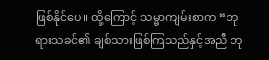ဖြစ်နိုင်ပေ။ ထို့ကြောင့် သမ္မာကျမ်းစာက “ဘုရားသခင်၏ ချစ်သားဖြစ်ကြသည်နှင့်အညီ ဘု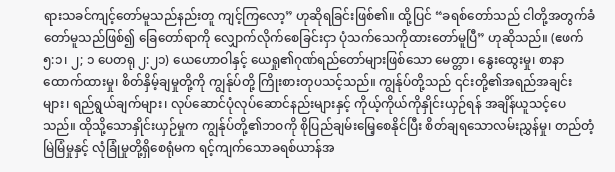ရားသခင်ကျင့်တော်မူသည်နည်းတူ ကျင့်ကြလော့” ဟုဆိုရခြင်းဖြစ်၏။ ထို့ပြင် “ခရစ်တော်သည် ငါတို့အတွက်ခံတော်မူသည်ဖြစ်၍ ခြေတော်ရာကို လျှောက်လိုက်စေခြင်းငှာ ပုံသက်သေကိုထားတော်မူပြီ” ဟုဆိုသည်။ (ဧဖက် ၅:၁၊ ၂; ၁ ပေတရု ၂:၂၁) ယေဟောဝါနှင့် ယေရှု၏ဂုဏ်ရည်တော်များဖြစ်သော မေတ္တာ၊ နွေးထွေးမှု၊ စာနာထောက်ထားမှု၊ စိတ်နှိမ့်ချမှုတို့ကို ကျွန်ုပ်တို့ ကြိုးစားတုပသင့်သည်။ ကျွန်ုပ်တို့သည် ၎င်းတို့၏အရည်အချင်းများ၊ ရည်ရွယ်ချက်များ၊ လုပ်ဆောင်ပုံလုပ်ဆောင်နည်းများနှင့် ကိုယ့်ကိုယ်ကိုနှိုင်းယှဉ်ရန် အချိန်ယူသင့်ပေသည်။ ထိုသို့သောနှိုင်းယှဉ်မှုက ကျွန်ုပ်တို့၏ဘဝကို စိုပြည်ချမ်းမြေ့စေနိုင်ပြီး စိတ်ချရသောလမ်းညွှန်မှု၊ တည်တံ့မြဲမြံမှုနှင့် လုံခြုံမှုတို့ရှိစေရုံမက ရင့်ကျက်သောခရစ်ယာန်အ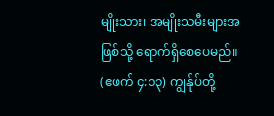မျိုးသား၊ အမျိုးသမီးများအဖြစ်သို့ ရောက်ရှိစေပေမည်။ (ဧဖက် ၄:၁၃) ကျွန်ုပ်တို့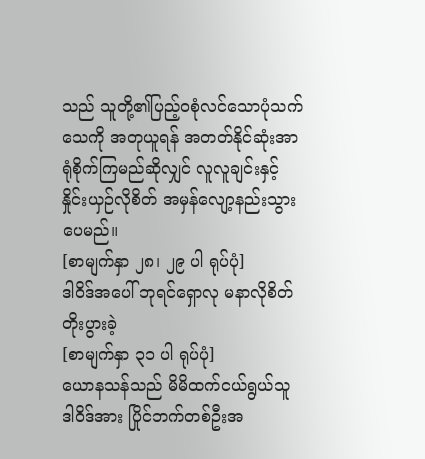သည် သူတို့၏ပြည့်ဝစုံလင်သောပုံသက်သေကို အတုယူရန် အတတ်နိုင်ဆုံးအာရုံစိုက်ကြမည်ဆိုလျှင် လူလူချင်းနှင့် နှိုင်းယှဉ်လိုစိတ် အမှန်လျော့နည်းသွားပေမည်။
[စာမျက်နှာ ၂၈၊ ၂၉ ပါ ရုပ်ပုံ]
ဒါဝိဒ်အပေါ် ဘုရင်ရှောလု မနာလိုစိတ်တိုးပွားခဲ့
[စာမျက်နှာ ၃၁ ပါ ရုပ်ပုံ]
ယောနသန်သည် မိမိထက်ငယ်ရွယ်သူ ဒါဝိဒ်အား ပြိုင်ဘက်တစ်ဦးအ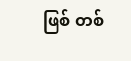ဖြစ် တစ်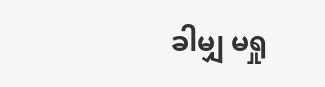ခါမျှ မရှု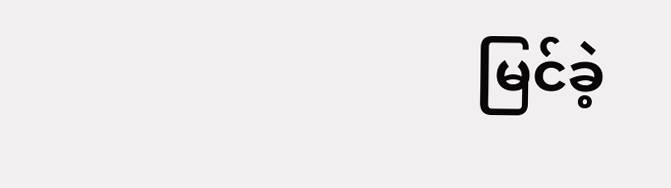မြင်ခဲ့